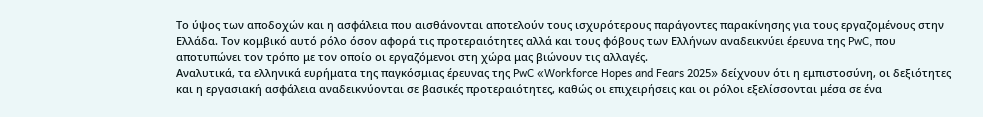Το ύψος των αποδοχών και η ασφάλεια που αισθάνονται αποτελούν τους ισχυρότερους παράγοντες παρακίνησης για τους εργαζομένους στην Ελλάδα. Τον κομβικό αυτό ρόλο όσον αφορά τις προτεραιότητες αλλά και τους φόβους των Ελλήνων αναδεικνύει έρευνα της PwC, που αποτυπώνει τον τρόπο με τον οποίο οι εργαζόμενοι στη χώρα μας βιώνουν τις αλλαγές.
Αναλυτικά, τα ελληνικά ευρήματα της παγκόσμιας έρευνας της PwC «Workforce Hopes and Fears 2025» δείχνουν ότι η εμπιστοσύνη, οι δεξιότητες και η εργασιακή ασφάλεια αναδεικνύονται σε βασικές προτεραιότητες, καθώς οι επιχειρήσεις και οι ρόλοι εξελίσσονται μέσα σε ένα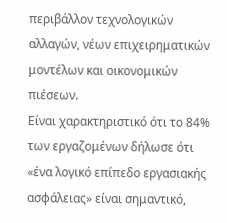περιβάλλον τεχνολογικών αλλαγών, νέων επιχειρηματικών μοντέλων και οικονομικών πιέσεων.
Είναι χαρακτηριστικό ότι το 84% των εργαζομένων δήλωσε ότι «ένα λογικό επίπεδο εργασιακής ασφάλειας» είναι σημαντικό,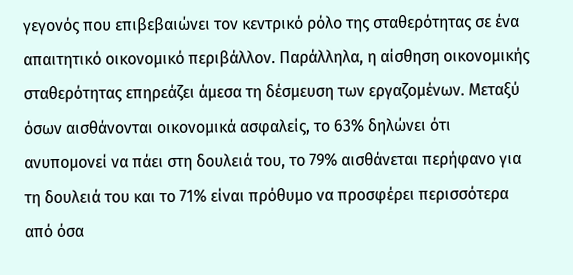γεγονός που επιβεβαιώνει τον κεντρικό ρόλο της σταθερότητας σε ένα απαιτητικό οικονομικό περιβάλλον. Παράλληλα, η αίσθηση οικονομικής σταθερότητας επηρεάζει άμεσα τη δέσμευση των εργαζομένων. Μεταξύ όσων αισθάνονται οικονομικά ασφαλείς, το 63% δηλώνει ότι ανυπομονεί να πάει στη δουλειά του, το 79% αισθάνεται περήφανο για τη δουλειά του και το 71% είναι πρόθυμο να προσφέρει περισσότερα από όσα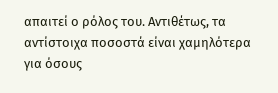απαιτεί ο ρόλος του. Αντιθέτως, τα αντίστοιχα ποσοστά είναι χαμηλότερα για όσους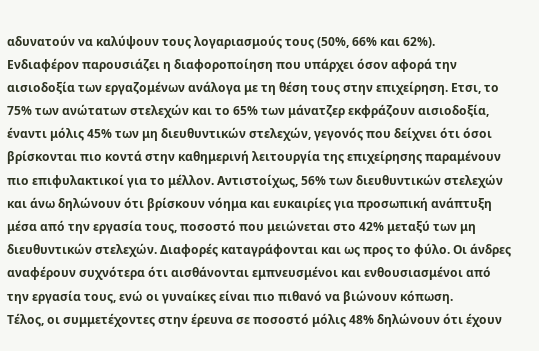αδυνατούν να καλύψουν τους λογαριασμούς τους (50%, 66% και 62%).
Ενδιαφέρον παρουσιάζει η διαφοροποίηση που υπάρχει όσον αφορά την αισιοδοξία των εργαζομένων ανάλογα με τη θέση τους στην επιχείρηση. Ετσι, το 75% των ανώτατων στελεχών και το 65% των μάνατζερ εκφράζουν αισιοδοξία, έναντι μόλις 45% των μη διευθυντικών στελεχών, γεγονός που δείχνει ότι όσοι βρίσκονται πιο κοντά στην καθημερινή λειτουργία της επιχείρησης παραμένουν πιο επιφυλακτικοί για το μέλλον. Αντιστοίχως, 56% των διευθυντικών στελεχών και άνω δηλώνουν ότι βρίσκουν νόημα και ευκαιρίες για προσωπική ανάπτυξη μέσα από την εργασία τους, ποσοστό που μειώνεται στο 42% μεταξύ των μη διευθυντικών στελεχών. Διαφορές καταγράφονται και ως προς το φύλο. Οι άνδρες αναφέρουν συχνότερα ότι αισθάνονται εμπνευσμένοι και ενθουσιασμένοι από την εργασία τους, ενώ οι γυναίκες είναι πιο πιθανό να βιώνουν κόπωση.
Τέλος, οι συμμετέχοντες στην έρευνα σε ποσοστό μόλις 48% δηλώνουν ότι έχουν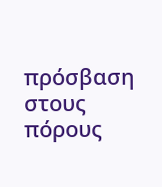πρόσβαση στους πόρους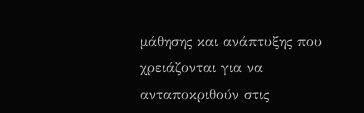μάθησης και ανάπτυξης που χρειάζονται για να ανταποκριθούν στις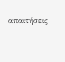απαιτήσεις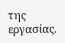της εργασίας.